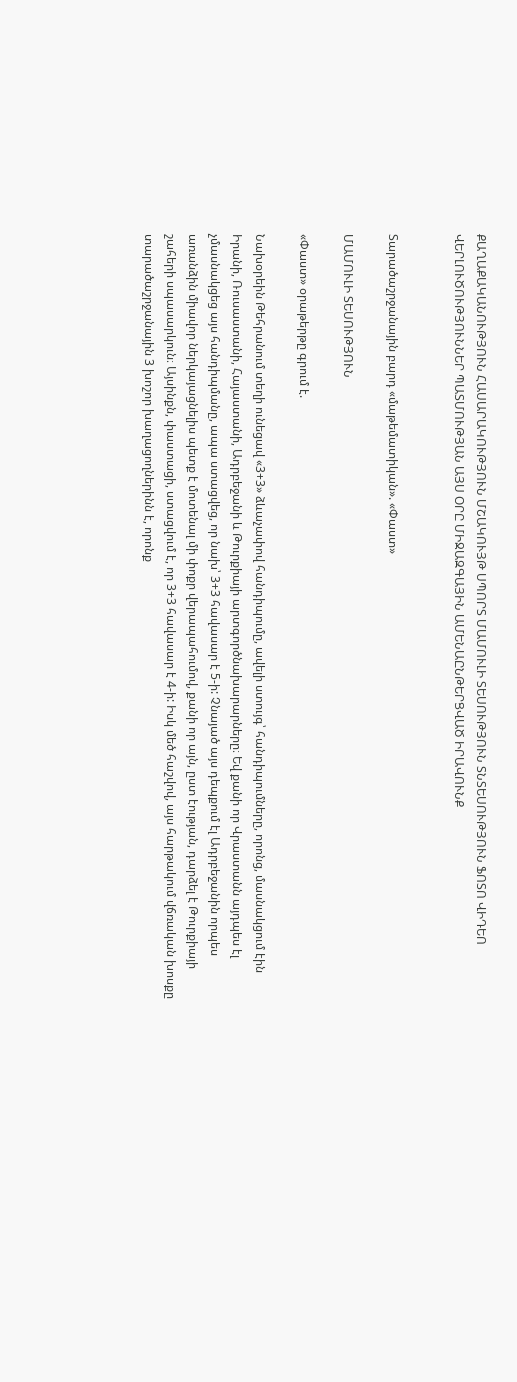ՔԱՂԱՔԱԿԱՆՈՒԹՅՈՒՆ ՀԱՍԱՐԱԿՈՒԹՅՈՒՆ ՄՇԱԿՈՒՅԹ ՍՊՈՐՏ ՄԱՄՈՒԼԻ ՏԵՍՈՒԹՅՈՒՆ ՏՆՏԵՍՈՒԹՅՈՒՆ ՖՈՏՈ ՎԻԴԵՈ ՎԵՐԼՈՒԾՈՒԹՅՈՒՆՆԵՐ ՊԱՏՄՈՒԹՅԱՆ ԱՅՍ ՕՐԸ ՄԻՋԱԶԳԱՅԻՆ ԱՄԵՆԱԸՆԹԵՐՑՎԱԾ ԻՐԱՎՈՒՆՔ


Տարածաշրջանային բարդ «մաթեմատիկան». «Փաստ»

ՄԱՄՈՒԼԻ ՏԵՍՈՒԹՅՈՒՆ

«Փաստ» օրաթերթը գրում է.

Նախօրեին Թեհրանում տեղի ունեցավ «3+3» ձևաչափով հանդիպումը, ավելի ստույգ՝ հանդիպումները, որոնց, մասնակցում էին Իրանի, Ռուսաստանի, Հայաստանի, Ադրբեջանի և Թուրքիայի արտգործնախարարները։ Եվ քանի որ Վրաստանն այդպես էլ չմասնակցեց այս հանդիպմանը, ապա ստացվեց, որ նախ՝ 3+3 հավասար է 5-ի: Չնայած այս դեպքում էլ Ադրբեջանին որպես առանձին միավոր ներկայացնելիս պետք է մոտենալ մի փոքր վերապահումով, քանի որ այն, ըստ էության, դարձել է Թուրքիայի շահերի սպասարկուն։ Այսինքն, փաստացի, ստացվում է, որ 3+3 հավասար է 4-ի: Իսկ մեծ հաշվով, այս հարթակում վճռական խոսքը տարածաշրջանային 3 խոշոր խաղացողներինն է, որոնք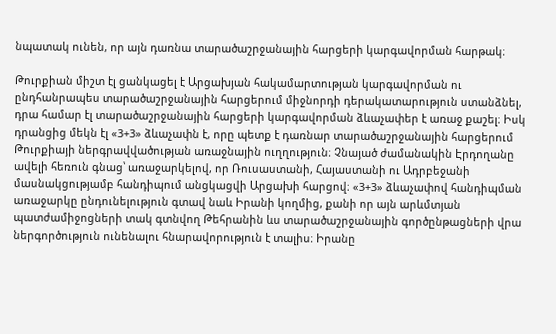նպատակ ունեն, որ այն դառնա տարածաշրջանային հարցերի կարգավորման հարթակ։

Թուրքիան միշտ էլ ցանկացել է Արցախյան հակամարտության կարգավորման ու ընդհանրապես տարածաշրջանային հարցերում միջնորդի դերակատարություն ստանձնել, դրա համար էլ տարածաշրջանային հարցերի կարգավորման ձևաչափեր է առաջ քաշել։ Իսկ դրանցից մեկն էլ «3+3» ձևաչափն է, որը պետք է դառնար տարածաշրջանային հարցերում Թուրքիայի ներգրավվածության առաջնային ուղղություն։ Չնայած ժամանակին Էրդողանը ավելի հեռուն գնաց՝ առաջարկելով, որ Ռուսաստանի, Հայաստանի ու Ադրբեջանի մասնակցությամբ հանդիպում անցկացվի Արցախի հարցով։ «3+3» ձևաչափով հանդիպման առաջարկը ընդունելություն գտավ նաև Իրանի կողմից, քանի որ այն արևմտյան պատժամիջոցների տակ գտնվող Թեհրանին ևս տարածաշրջանային գործընթացների վրա ներգործություն ունենալու հնարավորություն է տալիս։ Իրանը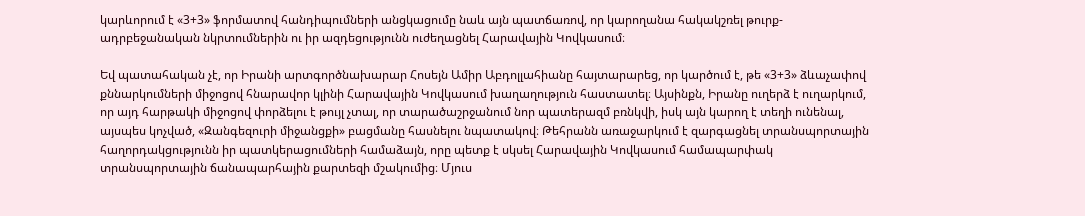կարևորում է «3+3» ֆորմատով հանդիպումների անցկացումը նաև այն պատճառով, որ կարողանա հակակշռել թուրք-ադրբեջանական նկրտումներին ու իր ազդեցությունն ուժեղացնել Հարավային Կովկասում։

Եվ պատահական չէ, որ Իրանի արտգործնախարար Հոսեյն Ամիր Աբդոլլահիանը հայտարարեց, որ կարծում է, թե «3+3» ձևաչափով քննարկումների միջոցով հնարավոր կլինի Հարավային Կովկասում խաղաղություն հաստատել։ Այսինքն, Իրանը ուղերձ է ուղարկում, որ այդ հարթակի միջոցով փորձելու է թույլ չտալ, որ տարածաշրջանում նոր պատերազմ բռնկվի, իսկ այն կարող է տեղի ունենալ, այսպես կոչված, «Զանգեզուրի միջանցքի» բացմանը հասնելու նպատակով։ Թեհրանն առաջարկում է զարգացնել տրանսպորտային հաղորդակցությունն իր պատկերացումների համաձայն, որը պետք է սկսել Հարավային Կովկասում համապարփակ տրանսպորտային ճանապարհային քարտեզի մշակումից։ Մյուս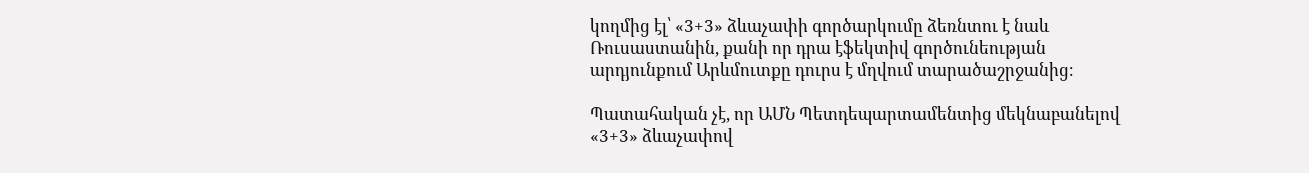կողմից էլ՝ «3+3» ձևաչափի գործարկումը ձեռնտու է նաև Ռուսաստանին, քանի որ դրա էֆեկտիվ գործունեության արդյունքում Արևմուտքը դուրս է մղվում տարածաշրջանից։

Պատահական չէ, որ ԱՄՆ Պետդեպարտամենտից մեկնաբանելով «3+3» ձևաչափով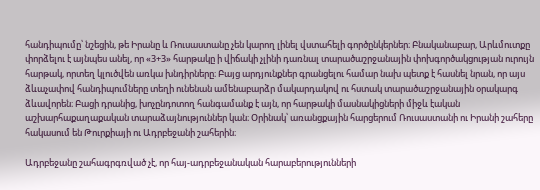հանդիպումը՝ նշեցին, թե Իրանը և Ռուսաստանը չեն կարող լինել վստահելի գործընկերներ։ Բնականաբար, Արևմուտքը փորձելու է այնպես անել, որ «3+3» հարթակը ի վիճակի չլինի դառնալ տարածաշրջանային փոխգործակցության ուրույն հարթակ, որտեղ կլուծվեն առկա խնդիրները։ Բայց արդյունքներ գրանցելու համար նախ պետք է հասնել նրան, որ այս ձևաչափով հանդիպումները տեղի ունենան ամենաբարձր մակարդակով ու հստակ տարածաշրջանային օրակարգ ձևավորեն։ Բացի դրանից, խոչընդոտող հանգամանք է այն, որ հարթակի մասնակիցների միջև էական աշխարհաքաղաքական տարաձայնություններ կան։ Օրինակ՝ առանցքային հարցերում Ռուսաստանի ու Իրանի շահերը հակասում են Թուրքիայի ու Ադրբեջանի շահերին։

Ադրբեջանը շահագրգռված չէ, որ հայ-ադրբեջանական հարաբերությունների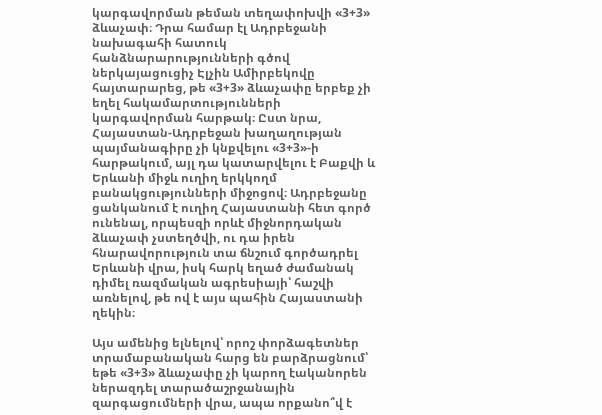կարգավորման թեման տեղափոխվի «3+3» ձևաչափ։ Դրա համար էլ Ադրբեջանի նախագահի հատուկ հանձնարարությունների գծով ներկայացուցիչ Էլչին Ամիրբեկովը հայտարարեց, թե «3+3» ձևաչափը երբեք չի եղել հակամարտությունների կարգավորման հարթակ։ Ըստ նրա, Հայաստան-Ադրբեջան խաղաղության պայմանագիրը չի կնքվելու «3+3»-ի հարթակում, այլ դա կատարվելու է Բաքվի և Երևանի միջև ուղիղ երկկողմ բանակցությունների միջոցով։ Ադրբեջանը ցանկանում է ուղիղ Հայաստանի հետ գործ ունենալ, որպեսզի որևէ միջնորդական ձևաչափ չստեղծվի, ու դա իրեն հնարավորություն տա ճնշում գործադրել Երևանի վրա, իսկ հարկ եղած ժամանակ դիմել ռազմական ագրեսիայի՝ հաշվի առնելով, թե ով է այս պահին Հայաստանի ղեկին։

Այս ամենից ելնելով՝ որոշ փորձագետներ տրամաբանական հարց են բարձրացնում՝ եթե «3+3» ձևաչափը չի կարող էականորեն ներազդել տարածաշրջանային զարգացումների վրա, ապա որքանո՞վ է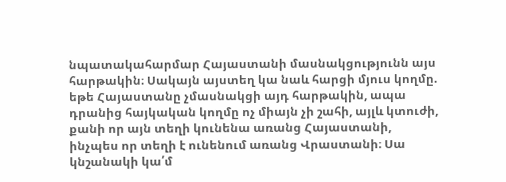նպատակահարմար Հայաստանի մասնակցությունն այս հարթակին։ Սակայն այստեղ կա նաև հարցի մյուս կողմը. եթե Հայաստանը չմասնակցի այդ հարթակին, ապա դրանից հայկական կողմը ոչ միայն չի շահի, այլև կտուժի, քանի որ այն տեղի կունենա առանց Հայաստանի, ինչպես որ տեղի է ունենում առանց Վրաստանի։ Սա կնշանակի կա՛մ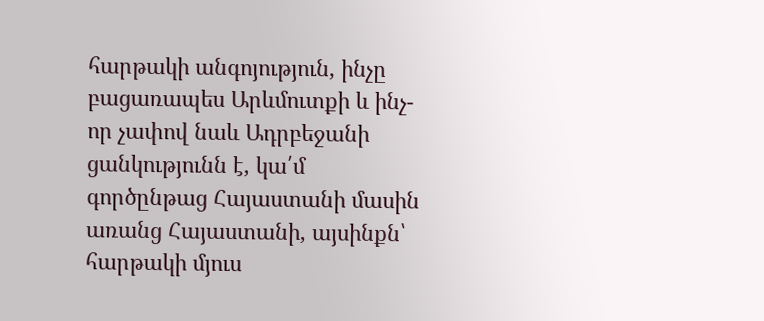հարթակի անգոյություն, ինչը բացառապես Արևմուտքի և ինչ-որ չափով նաև Ադրբեջանի ցանկությունն է, կա՛մ գործընթաց Հայաստանի մասին առանց Հայաստանի, այսինքն՝ հարթակի մյուս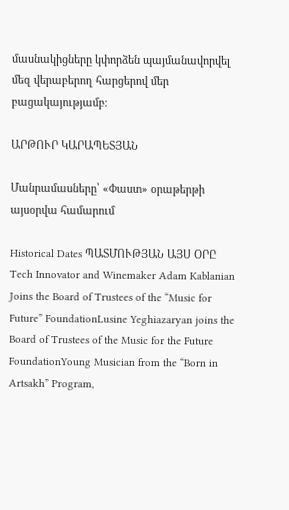մասնակիցները կփորձեն պայմանավորվել մեզ վերաբերող հարցերով մեր բացակայությամբ։

ԱՐԹՈՒՐ ԿԱՐԱՊԵՏՅԱՆ

Մանրամասները՝ «Փաստ» օրաթերթի այսօրվա համարում

Historical Dates ՊԱՏՄՈՒԹՅԱՆ ԱՅՍ ՕՐԸ
Tech Innovator and Winemaker Adam Kablanian Joins the Board of Trustees of the “Music for Future” FoundationLusine Yeghiazaryan joins the Board of Trustees of the Music for the Future FoundationYoung Musician from the “Born in Artsakh” Program,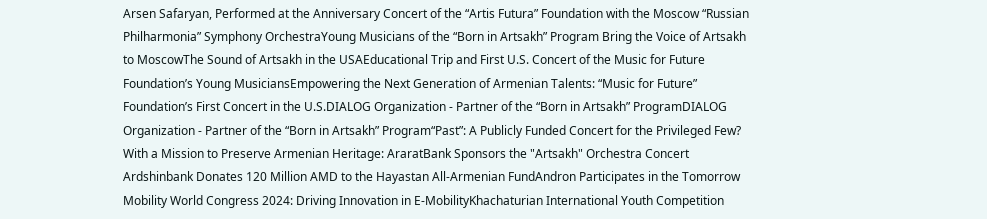Arsen Safaryan, Performed at the Anniversary Concert of the “Artis Futura” Foundation with the Moscow “Russian Philharmonia” Symphony OrchestraYoung Musicians of the “Born in Artsakh” Program Bring the Voice of Artsakh to MoscowThe Sound of Artsakh in the USAEducational Trip and First U.S. Concert of the Music for Future Foundation’s Young MusiciansEmpowering the Next Generation of Armenian Talents: “Music for Future” Foundation’s First Concert in the U.S.DIALOG Organization - Partner of the “Born in Artsakh” ProgramDIALOG Organization - Partner of the “Born in Artsakh” Program“Past”: A Publicly Funded Concert for the Privileged Few? With a Mission to Preserve Armenian Heritage: AraratBank Sponsors the "Artsakh" Orchestra Concert Ardshinbank Donates 120 Million AMD to the Hayastan All-Armenian FundAndron Participates in the Tomorrow Mobility World Congress 2024: Driving Innovation in E-MobilityKhachaturian International Youth Competition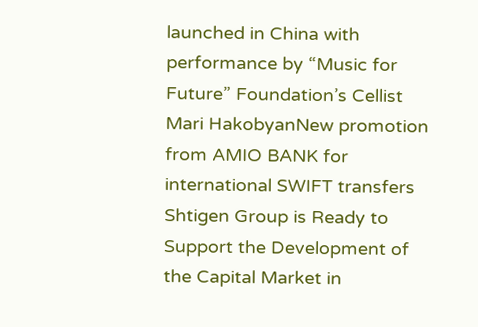launched in China with performance by “Music for Future” Foundation’s Cellist Mari HakobyanNew promotion from AMIO BANK for international SWIFT transfers Shtigen Group is Ready to Support the Development of the Capital Market in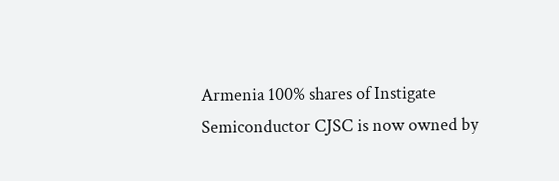Armenia 100% shares of Instigate Semiconductor CJSC is now owned by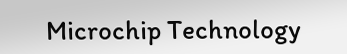Microchip Technology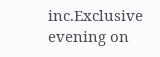inc.Exclusive evening on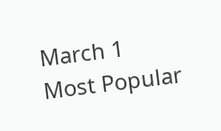March 1
Most Popular